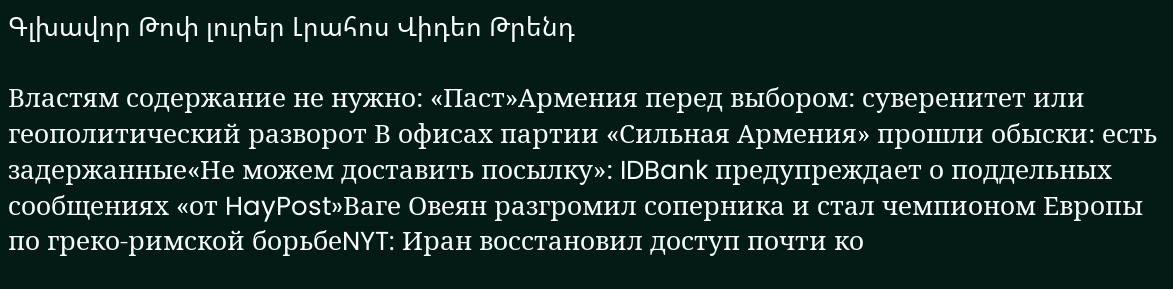Գլխավոր Թոփ լուրեր Լրահոս Վիդեո Թրենդ

Властям содержание не нужно: «Паст»Армения перед выбором: суверенитет или геополитический разворот В офисах партии «Сильная Армения» прошли обыски: есть задержанные«Не можем доставить посылку»: IDBank предупреждает о поддельных сообщениях «от HayPost»Ваге Овеян разгромил соперника и стал чемпионом Европы по греко-римской борьбеNYT: Иран восстановил доступ почти ко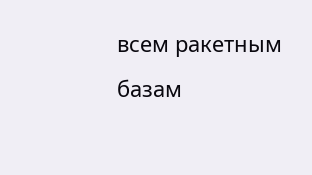всем ракетным базам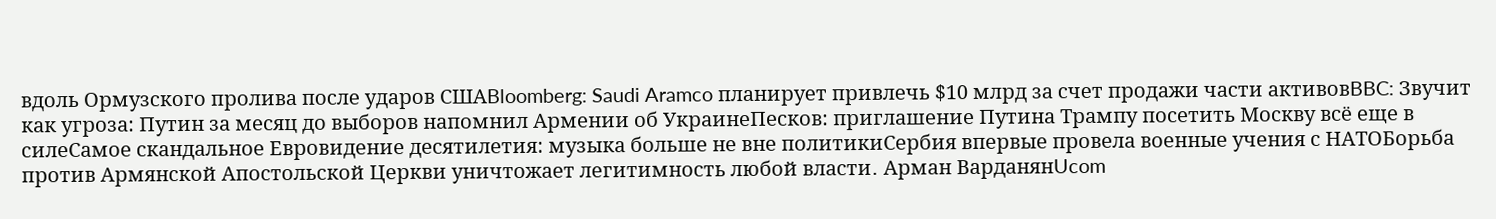вдоль Ормузского пролива после ударов СШАBloomberg: Saudi Aramco планирует привлечь $10 млрд за счет продажи части активовBBC: Звучит как угроза: Путин за месяц до выборов напомнил Армении об УкраинеПесков: приглашение Путина Трампу посетить Москву всё еще в силеСамое скандальное Евровидение десятилетия: музыка больше не вне политикиСербия впервые провела военные учения с НАТОБорьба против Армянской Апостольской Церкви уничтожает легитимность любой власти․ Арман ВарданянUcom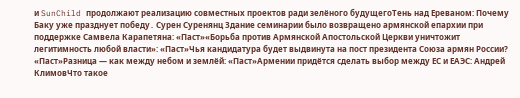и SunChild продолжают реализацию совместных проектов ради зелёного будущегоТень над Ереваном: Почему Баку уже празднует победу․ Сурен Суренянц Здание семинарии было возвращено армянской епархии при поддержке Самвела Карапетяна: «Паст»«Борьба против Армянской Апостольской Церкви уничтожит легитимность любой власти»: «Паст»Чья кандидатура будет выдвинута на пост президента Союза армян России? «Паст»Разница — как между небом и землёй: «Паст»Армении придётся сделать выбор между ЕС и ЕАЭС: Андрей КлимовЧто такое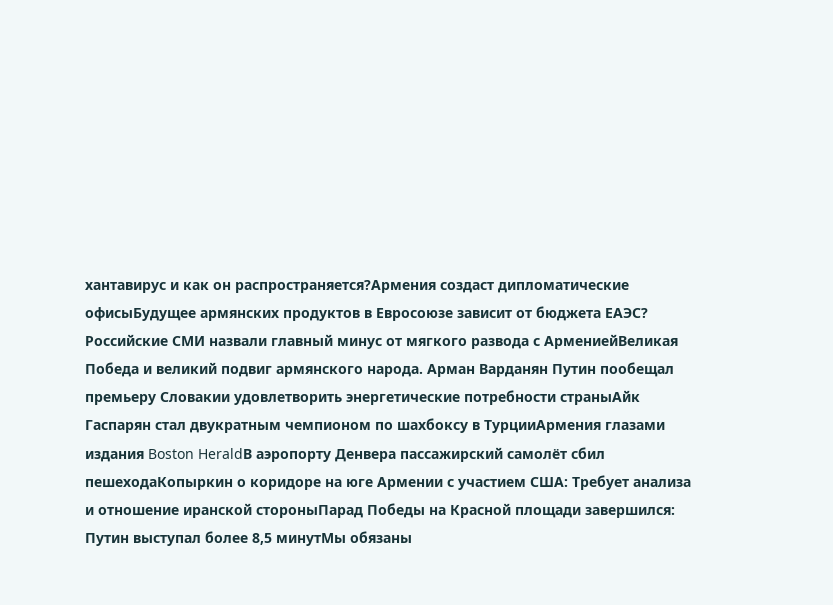хантавирус и как он распространяется?Армения создаст дипломатические офисыБудущее армянских продуктов в Евросоюзе зависит от бюджета ЕАЭС? Российские СМИ назвали главный минус от мягкого развода с АрмениейВеликая Победа и великий подвиг армянского народа. Арман Варданян Путин пообещал премьеру Словакии удовлетворить энергетические потребности страныАйк Гаспарян стал двукратным чемпионом по шахбоксу в ТурцииАрмения глазами издания Boston HeraldВ аэропорту Денвера пассажирский самолёт сбил пешеходаКопыркин о коридоре на юге Армении с участием США: Требует анализа и отношение иранской стороныПарад Победы на Красной площади завершился: Путин выступал более 8,5 минутМы обязаны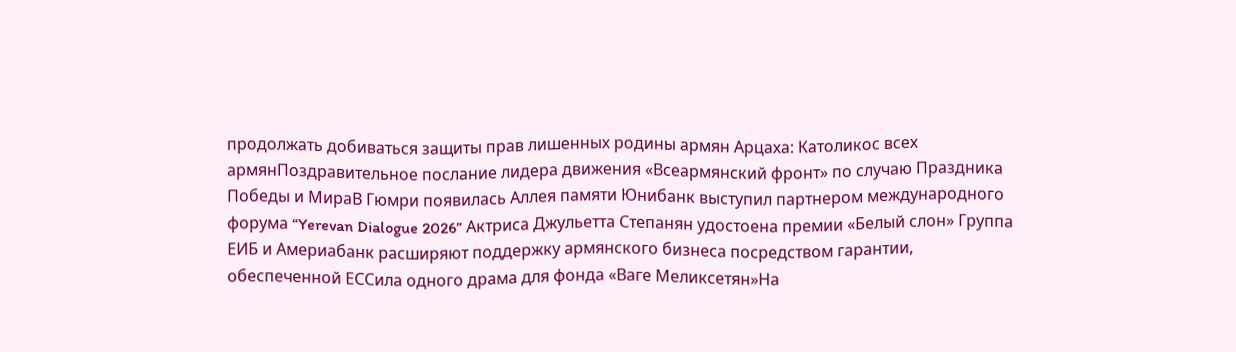продолжать добиваться защиты прав лишенных родины армян Арцаха: Католикос всех армянПоздравительное послание лидера движения «Всеармянский фронт» по случаю Праздника Победы и МираВ Гюмри появилась Аллея памяти Юнибанк выступил партнером международного форума “Yerevan Dialogue 2026” Актриса Джульетта Степанян удостоена премии «Белый слон» Группа ЕИБ и Америабанк расширяют поддержку армянского бизнеса посредством гарантии, обеспеченной ЕССила одного драма для фонда «Ваге Меликсетян»На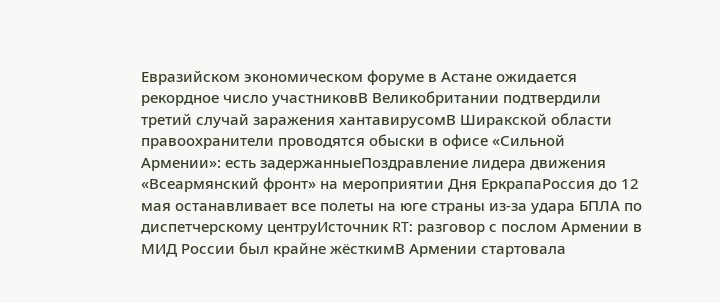Евразийском экономическом форуме в Астане ожидается рекордное число участниковВ Великобритании подтвердили третий случай заражения хантавирусомВ Ширакской области правоохранители проводятся обыски в офисе «Сильной Армении»: есть задержанныеПоздравление лидера движения «Всеармянский фронт» на мероприятии Дня ЕркрапаРоссия до 12 мая останавливает все полеты на юге страны из-за удара БПЛА по диспетчерскому центруИсточник RT: разговор с послом Армении в МИД России был крайне жёсткимВ Армении стартовала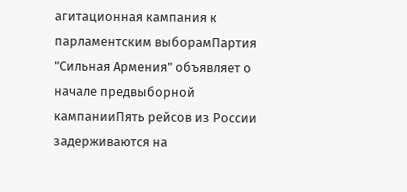агитационная кампания к парламентским выборамПартия "Сильная Армения" объявляет о начале предвыборной кампанииПять рейсов из России задерживаются на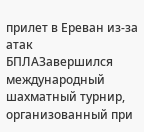прилет в Ереван из-за атак БПЛАЗавершился международный шахматный турнир, организованный при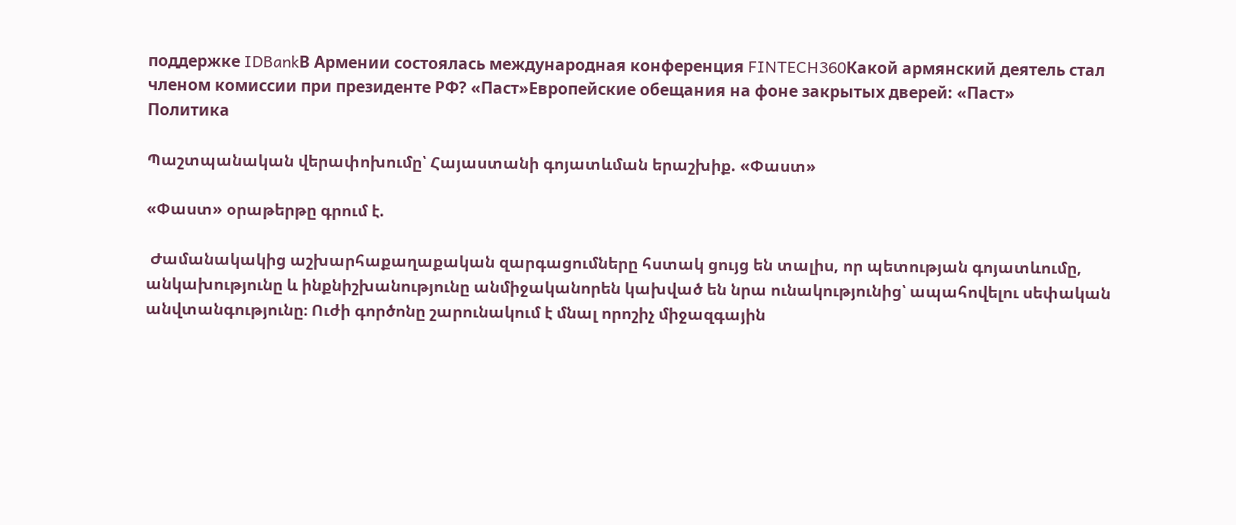поддержке IDBankВ Армении состоялась международная конференция FINTECH360Какой армянский деятель стал членом комиссии при президенте РФ? «Паст»Европейские обещания на фоне закрытых дверей: «Паст»
Политика

Պաշտպանական վերափոխումը՝ Հայաստանի գոյատևման երաշխիք. «Փաստ»

«Փաստ» օրաթերթը գրում է.

 Ժամանակակից աշխարհաքաղաքական զարգացումները հստակ ցույց են տալիս, որ պետության գոյատևումը, անկախությունը և ինքնիշխանությունը անմիջականորեն կախված են նրա ունակությունից՝ ապահովելու սեփական անվտանգությունը։ Ուժի գործոնը շարունակում է մնալ որոշիչ միջազգային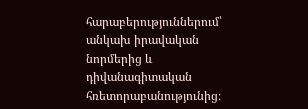հարաբերություններում՝ անկախ իրավական նորմերից և դիվանագիտական հռետորաբանությունից։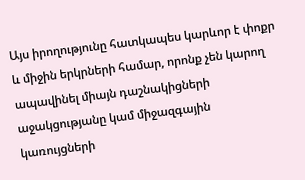Այս իրողությունը հատկապես կարևոր է փոքր և միջին երկրների համար, որոնք չեն կարող ապավինել միայն դաշնակիցների աջակցությանը կամ միջազգային կառույցների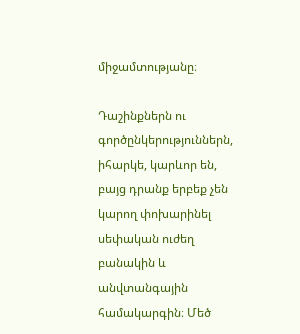միջամտությանը։

Դաշինքներն ու գործընկերություններն, իհարկե, կարևոր են, բայց դրանք երբեք չեն կարող փոխարինել սեփական ուժեղ բանակին և անվտանգային համակարգին։ Մեծ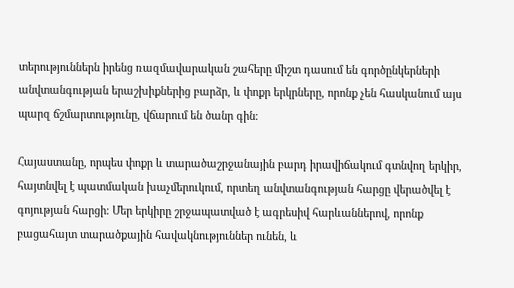տերություններն իրենց ռազմավարական շահերը միշտ դասում են գործընկերների անվտանգության երաշխիքներից բարձր, և փոքր երկրները, որոնք չեն հասկանում այս պարզ ճշմարտությունը, վճարում են ծանր գին։

Հայաստանը, որպես փոքր և տարածաշրջանային բարդ իրավիճակում գտնվող երկիր, հայտնվել է պատմական խաչմերուկում, որտեղ անվտանգության հարցը վերածվել է գոյության հարցի։ Մեր երկիրը շրջապատված է ագրեսիվ հարևաններով, որոնք բացահայտ տարածքային հավակնություններ ունեն, և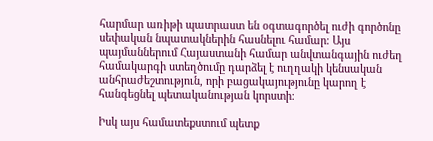հարմար առիթի պատրաստ են օգտագործել ուժի գործոնը սեփական նպատակներին հասնելու համար։ Այս պայմաններում Հայաստանի համար անվտանգային ուժեղ համակարգի ստեղծումը դարձել է ուղղակի կենսական անհրաժեշտություն, որի բացակայությունը կարող է հանգեցնել պետականության կորստի։

Իսկ այս համատեքստում պետք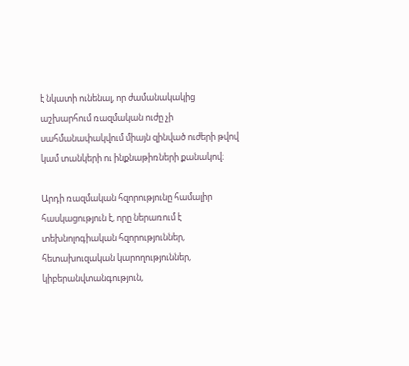է նկատի ունենալ, որ ժամանակակից աշխարհում ռազմական ուժը չի սահմանափակվում միայն զինված ուժերի թվով կամ տանկերի ու ինքնաթիռների քանակով։

Արդի ռազմական հզորությունը համալիր հասկացություն է, որը ներառում է տեխնոլոգիական հզորություններ, հետախուզական կարողություններ, կիբերանվտանգություն,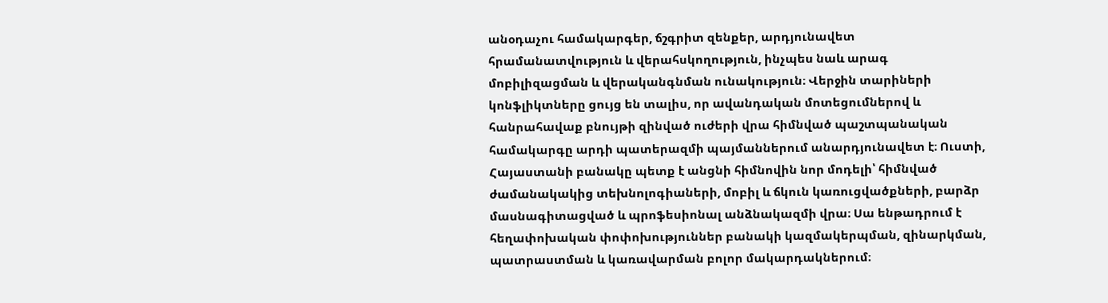անօդաչու համակարգեր, ճշգրիտ զենքեր, արդյունավետ հրամանատվություն և վերահսկողություն, ինչպես նաև արագ մոբիլիզացման և վերականգնման ունակություն։ Վերջին տարիների կոնֆլիկտները ցույց են տալիս, որ ավանդական մոտեցումներով և հանրահավաք բնույթի զինված ուժերի վրա հիմնված պաշտպանական համակարգը արդի պատերազմի պայմաններում անարդյունավետ է։ Ուստի, Հայաստանի բանակը պետք է անցնի հիմնովին նոր մոդելի՝ հիմնված ժամանակակից տեխնոլոգիաների, մոբիլ և ճկուն կառուցվածքների, բարձր մասնագիտացված և պրոֆեսիոնալ անձնակազմի վրա։ Սա ենթադրում է հեղափոխական փոփոխություններ բանակի կազմակերպման, զինարկման, պատրաստման և կառավարման բոլոր մակարդակներում։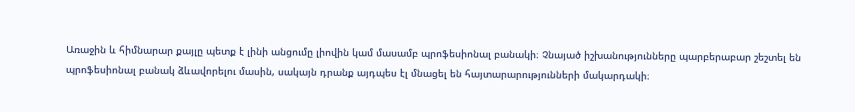Առաջին և հիմնարար քայլը պետք է լինի անցումը լիովին կամ մասամբ պրոֆեսիոնալ բանակի։ Չնայած իշխանությունները պարբերաբար շեշտել են պրոֆեսիոնալ բանակ ձևավորելու մասին, սակայն դրանք այդպես էլ մնացել են հայտարարությունների մակարդակի։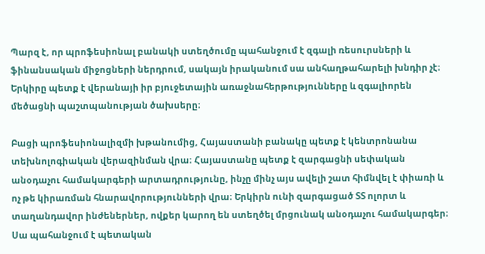Պարզ է, որ պրոֆեսիոնալ բանակի ստեղծումը պահանջում է զգալի ռեսուրսների և ֆինանսական միջոցների ներդրում, սակայն իրականում սա անհաղթահարելի խնդիր չէ։ Երկիրը պետք է վերանայի իր բյուջետային առաջնահերթությունները և զգալիորեն մեծացնի պաշտպանության ծախսերը։

Բացի պրոֆեսիոնալիզմի խթանումից, Հայաստանի բանակը պետք է կենտրոնանա տեխնոլոգիական վերազինման վրա։ Հայաստանը պետք է զարգացնի սեփական անօդաչու համակարգերի արտադրությունը, ինչը մինչ այս ավելի շատ հիմնվել է փիառի և ոչ թե կիրառման հնարավորությունների վրա։ Երկիրն ունի զարգացած ՏՏ ոլորտ և տաղանդավոր ինժեներներ, ովքեր կարող են ստեղծել մրցունակ անօդաչու համակարգեր։ Սա պահանջում է պետական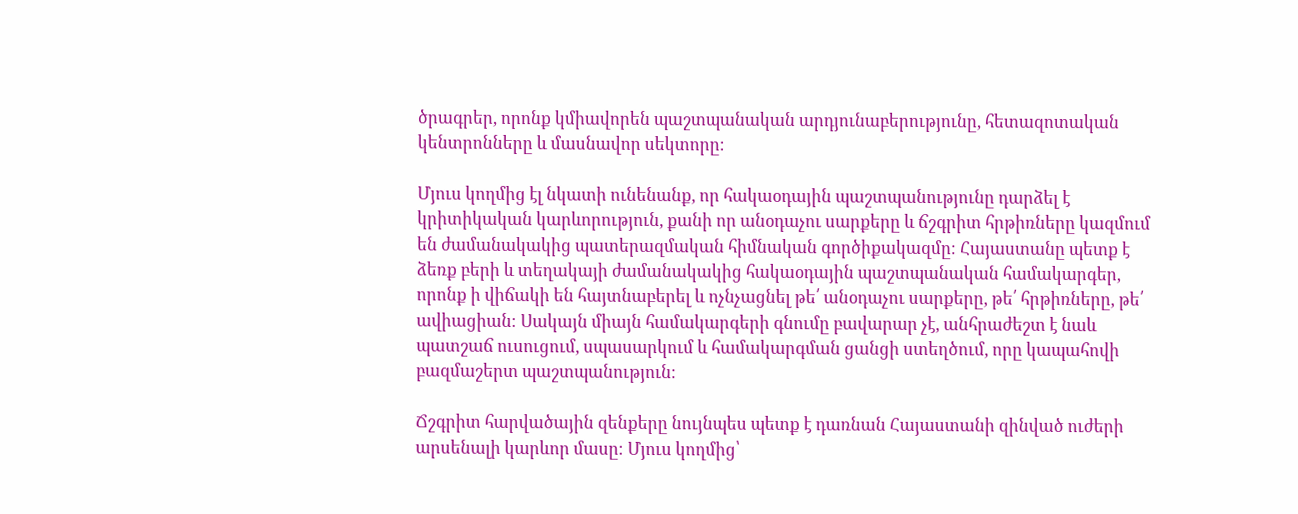ծրագրեր, որոնք կմիավորեն պաշտպանական արդյունաբերությունը, հետազոտական կենտրոնները և մասնավոր սեկտորը։

Մյուս կողմից էլ նկատի ունենանք, որ հակաօդային պաշտպանությունը դարձել է կրիտիկական կարևորություն, քանի որ անօդաչու սարքերը և ճշգրիտ հրթիռները կազմում են ժամանակակից պատերազմական հիմնական գործիքակազմը։ Հայաստանը պետք է ձեռք բերի և տեղակայի ժամանակակից հակաօդային պաշտպանական համակարգեր, որոնք ի վիճակի են հայտնաբերել և ոչնչացնել թե՛ անօդաչու սարքերը, թե՛ հրթիռները, թե՛ ավիացիան։ Սակայն միայն համակարգերի գնումը բավարար չէ, անհրաժեշտ է նաև պատշաճ ուսուցում, սպասարկում և համակարգման ցանցի ստեղծում, որը կապահովի բազմաշերտ պաշտպանություն։

Ճշգրիտ հարվածային զենքերը նույնպես պետք է դառնան Հայաստանի զինված ուժերի արսենալի կարևոր մասը։ Մյուս կողմից՝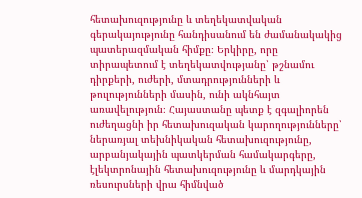հետախուզությունը և տեղեկատվական գերակայությունը հանդիսանում են ժամանակակից պատերազմական հիմքը։ Երկիրը, որը տիրապետում է տեղեկատվությանը՝ թշնամու դիրքերի, ուժերի, մտադրությունների և թուլությունների մասին, ունի ակնհայտ առավելություն։ Հայաստանը պետք է զգալիորեն ուժեղացնի իր հետախուզական կարողությունները՝ ներառյալ տեխնիկական հետախուզությունը, արբանյակային պատկերման համակարգերը, էլեկտրոնային հետախուզությունը և մարդկային ռեսուրսների վրա հիմնված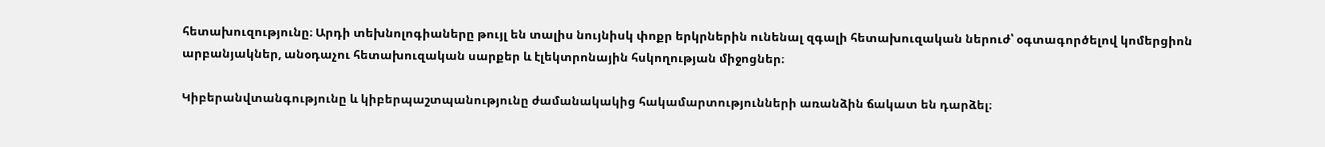հետախուզությունը։ Արդի տեխնոլոգիաները թույլ են տալիս նույնիսկ փոքր երկրներին ունենալ զգալի հետախուզական ներուժ՝ օգտագործելով կոմերցիոն արբանյակներ, անօդաչու հետախուզական սարքեր և էլեկտրոնային հսկողության միջոցներ։

Կիբերանվտանգությունը և կիբերպաշտպանությունը ժամանակակից հակամարտությունների առանձին ճակատ են դարձել։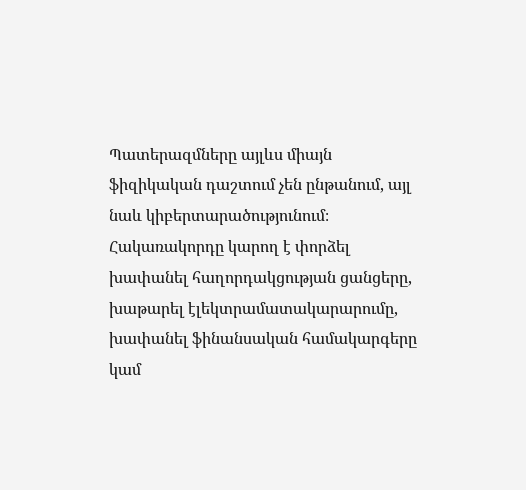Պատերազմները այլևս միայն ֆիզիկական դաշտում չեն ընթանում, այլ նաև կիբերտարածությունում։ Հակառակորդը կարող է փորձել խափանել հաղորդակցության ցանցերը, խաթարել էլեկտրամատակարարումը, խափանել ֆինանսական համակարգերը կամ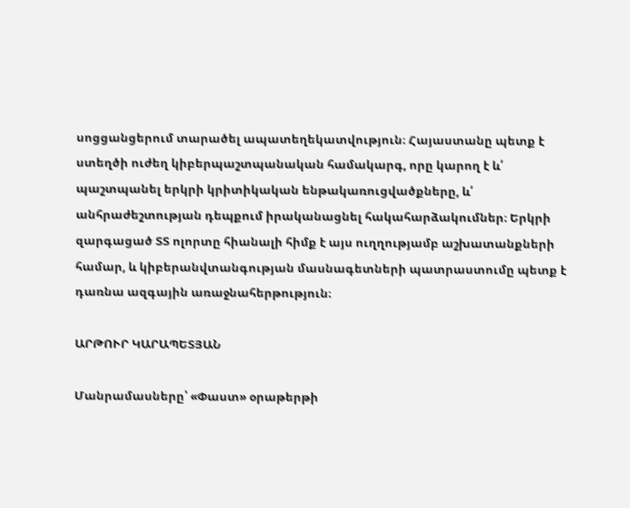սոցցանցերում տարածել ապատեղեկատվություն։ Հայաստանը պետք է ստեղծի ուժեղ կիբերպաշտպանական համակարգ, որը կարող է և՛ պաշտպանել երկրի կրիտիկական ենթակառուցվածքները, և՛ անհրաժեշտության դեպքում իրականացնել հակահարձակումներ։ Երկրի զարգացած ՏՏ ոլորտը հիանալի հիմք է այս ուղղությամբ աշխատանքների համար, և կիբերանվտանգության մասնագետների պատրաստումը պետք է դառնա ազգային առաջնահերթություն։

ԱՐԹՈՒՐ ԿԱՐԱՊԵՏՅԱՆ

Մանրամասները՝ «Փաստ» օրաթերթի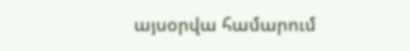այսօրվա համարում